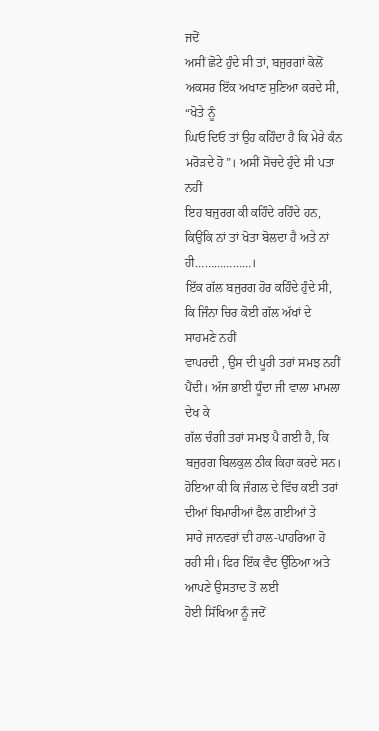ਜਦੋਂ
ਅਸੀਂ ਛੋਟੇ ਹੁੰਦੇ ਸੀ ਤਾਂ, ਬਜੁਰਗਾਂ ਕੋਲੋਂ ਅਕਸਰ ਇੱਕ ਅਖਾਣ ਸੁਣਿਆ ਕਰਦੇ ਸੀ, “ਖੋਤੇ ਨੂੰ
ਘਿਓ ਦਿਓ ਤਾਂ ਉਹ ਕਹਿੰਦਾ ਹੈ ਕਿ ਮੇਰੇ ਕੰਨ ਮਰੋੜਦੇ ਹੋ”। ਅਸੀਂ ਸੋਚਦੇ ਹੁੰਦੇ ਸੀ ਪਤਾ ਨਹੀਂ
ਇਹ ਬਜੁਰਗ ਕੀ ਕਹਿੰਦੇ ਰਹਿੰਦੇ ਹਨ, ਕਿਉਂਕਿ ਨਾਂ ਤਾਂ ਖੋਤਾ ਬੋਲਦਾ ਹੈ ਅਤੇ ਨਾਂ ਹੀ………………।
ਇੱਕ ਗੱਲ ਬਜੁਰਗ ਹੋਰ ਕਹਿੰਦੇ ਹੁੰਦੇ ਸੀ, ਕਿ ਜਿੰਨਾ ਚਿਰ ਕੋਈ ਗੱਲ ਅੱਖਾਂ ਦੇ ਸਾਹਮਣੇ ਨਹੀਂ
ਵਾਪਰਦੀ , ਉਸ ਦੀ ਪੂਰੀ ਤਰਾਂ ਸਮਝ ਨਹੀਂ ਪੈਂਦੀ। ਅੱਜ ਭਾਈ ਧੂੰਦਾ ਜੀ ਵਾਲਾ ਮਾਮਲਾ ਦੇਖ ਕੇ
ਗੱਲ ਚੰਗੀ ਤਰਾਂ ਸਮਝ ਪੈ ਗਈ ਹੈ, ਕਿ ਬਜੁਰਗ ਬਿਲਕੁਲ ਠੀਕ ਕਿਹਾ ਕਰਦੇ ਸਨ।
ਹੋਇਆ ਕੀ ਕਿ ਜੰਗਲ ਦੇ ਵਿੱਚ ਕਈ ਤਰਾਂ ਦੀਆਂ ਬਿਮਾਰੀਆਂ ਫੈਲ ਗਈਆਂ ਤੇ
ਸਾਰੇ ਜਾਨਵਰਾਂ ਦੀ ਹਾਲ-ਪਾਹਰਿਆ ਹੋ ਰਹੀ ਸੀ। ਫਿਰ ਇੱਕ ਵੈਦ ਉੱਠਿਆ ਅਤੇ ਆਪਣੇ ਉਸਤਾਦ ਤੋਂ ਲਈ
ਹੋਈ ਸਿੱਖਿਆ ਨੂੰ ਜਦੋਂ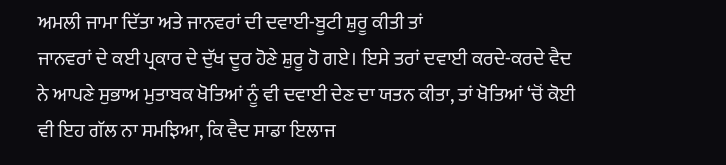ਅਮਲੀ ਜਾਮਾ ਦਿੱਤਾ ਅਤੇ ਜਾਨਵਰਾਂ ਦੀ ਦਵਾਈ-ਬੂਟੀ ਸ਼ੁਰੂ ਕੀਤੀ ਤਾਂ
ਜਾਨਵਰਾਂ ਦੇ ਕਈ ਪ੍ਰਕਾਰ ਦੇ ਦੁੱਖ ਦੂਰ ਹੋਣੇ ਸ਼ੁਰੂ ਹੋ ਗਏ। ਇਸੇ ਤਰਾਂ ਦਵਾਈ ਕਰਦੇ-ਕਰਦੇ ਵੈਦ
ਨੇ ਆਪਣੇ ਸੁਭਾਅ ਮੁਤਾਬਕ ਖੋਤਿਆਂ ਨੂੰ ਵੀ ਦਵਾਈ ਦੇਣ ਦਾ ਯਤਨ ਕੀਤਾ, ਤਾਂ ਖੋਤਿਆਂ ‘ਚੋਂ ਕੋਈ
ਵੀ ਇਹ ਗੱਲ ਨਾ ਸਮਝਿਆ, ਕਿ ਵੈਦ ਸਾਡਾ ਇਲਾਜ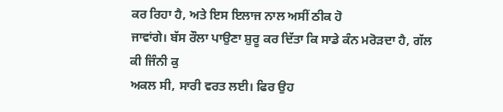ਕਰ ਰਿਹਾ ਹੈ, ਅਤੇ ਇਸ ਇਲਾਜ ਨਾਲ ਅਸੀਂ ਠੀਕ ਹੋ
ਜਾਵਾਂਗੇ। ਬੱਸ ਰੌਲਾ ਪਾਉਣਾ ਸ਼ੁਰੂ ਕਰ ਦਿੱਤਾ ਕਿ ਸਾਡੇ ਕੰਨ ਮਰੋੜਦਾ ਹੈ, ਗੱਲ ਕੀ ਜਿੰਨੀ ਕੁ
ਅਕਲ ਸੀ, ਸਾਰੀ ਵਰਤ ਲਈ। ਫਿਰ ਉਹ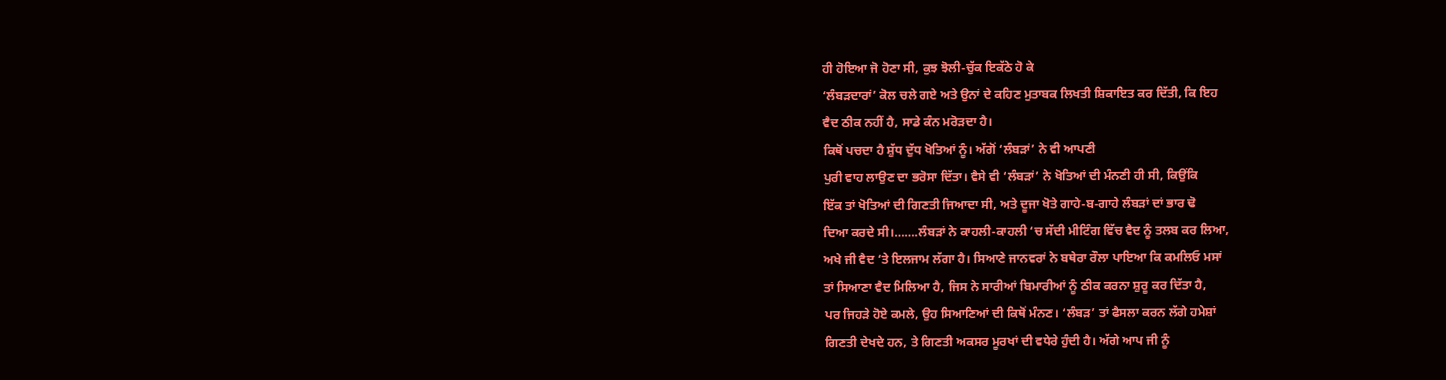ਹੀ ਹੋਇਆ ਜੋ ਹੋਣਾ ਸੀ, ਕੁਝ ਝੋਲੀ-ਚੁੱਕ ਇਕੱਠੇ ਹੋ ਕੇ
‘ਲੰਬੜਦਾਰਾਂ’ ਕੋਲ ਚਲੇ ਗਏ ਅਤੇ ਉਨਾਂ ਦੇ ਕਹਿਣ ਮੁਤਾਬਕ ਲਿਖਤੀ ਸ਼ਿਕਾਇਤ ਕਰ ਦਿੱਤੀ, ਕਿ ਇਹ
ਵੈਦ ਠੀਕ ਨਹੀਂ ਹੈ, ਸਾਡੇ ਕੰਨ ਮਰੋੜਦਾ ਹੈ।
ਕਿਥੋਂ ਪਚਦਾ ਹੈ ਸ਼ੁੱਧ ਦੁੱਧ ਖੋਤਿਆਂ ਨੂੰ। ਅੱਗੋਂ ‘ਲੰਬੜਾਂ’ ਨੇ ਵੀ ਆਪਣੀ
ਪੁਰੀ ਵਾਹ ਲਾਉਣ ਦਾ ਭਰੋਸਾ ਦਿੱਤਾ। ਵੈਸੇ ਵੀ ‘ਲੰਬੜਾਂ’ ਨੇ ਖੋਤਿਆਂ ਦੀ ਮੰਨਣੀ ਹੀ ਸੀ, ਕਿਉਂਕਿ
ਇੱਕ ਤਾਂ ਖੋਤਿਆਂ ਦੀ ਗਿਣਤੀ ਜਿਆਦਾ ਸੀ, ਅਤੇ ਦੂਜਾ ਖੋਤੇ ਗਾਹੇ-ਬ-ਗਾਹੇ ਲੰਬੜਾਂ ਦਾਂ ਭਾਰ ਢੋ
ਦਿਆ ਕਰਦੇ ਸੀ।…….ਲੰਬੜਾਂ ਨੇ ਕਾਹਲੀ-ਕਾਹਲੀ ‘ਚ ਸੱਦੀ ਮੀਟਿੰਗ ਵਿੱਚ ਵੈਦ ਨੂੰ ਤਲਬ ਕਰ ਲਿਆ,
ਅਖੇ ਜੀ ਵੈਦ ‘ਤੇ ਇਲਜਾਮ ਲੱਗਾ ਹੈ। ਸਿਆਣੇ ਜਾਨਵਰਾਂ ਨੇ ਬਥੇਰਾ ਰੌਲਾ ਪਾਇਆ ਕਿ ਕਮਲਿਓ ਮਸਾਂ
ਤਾਂ ਸਿਆਣਾ ਵੈਦ ਮਿਲਿਆ ਹੈ, ਜਿਸ ਨੇ ਸਾਰੀਆਂ ਬਿਮਾਰੀਆਂ ਨੂੰ ਠੀਕ ਕਰਨਾ ਸ਼ੁਰੂ ਕਰ ਦਿੱਤਾ ਹੈ,
ਪਰ ਜਿਹੜੇ ਹੋਏ ਕਮਲੇ, ਉਹ ਸਿਆਣਿਆਂ ਦੀ ਕਿਥੋਂ ਮੰਨਣ। ‘ਲੰਬੜ’ ਤਾਂ ਫੈਸਲਾ ਕਰਨ ਲੱਗੇ ਹਮੇਸ਼ਾਂ
ਗਿਣਤੀ ਦੇਖਦੇ ਹਨ, ਤੇ ਗਿਣਤੀ ਅਕਸਰ ਮੂਰਖਾਂ ਦੀ ਵਧੇਰੇ ਹੁੰਦੀ ਹੈ। ਅੱਗੇ ਆਪ ਜੀ ਨੂੰ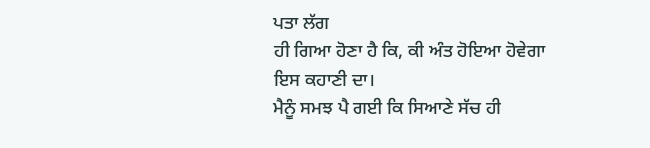ਪਤਾ ਲੱਗ
ਹੀ ਗਿਆ ਹੋਣਾ ਹੈ ਕਿ, ਕੀ ਅੰਤ ਹੋਇਆ ਹੋਵੇਗਾ ਇਸ ਕਹਾਣੀ ਦਾ।
ਮੈਨੂੰ ਸਮਝ ਪੈ ਗਈ ਕਿ ਸਿਆਣੇ ਸੱਚ ਹੀ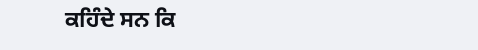ਕਹਿੰਦੇ ਸਨ ਕਿ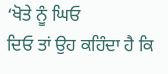‘ਖੋਤੇ ਨੂੰ ਘਿਓ
ਦਿਓ ਤਾਂ ਉਹ ਕਹਿੰਦਾ ਹੈ ਕਿ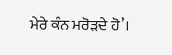ਮੇਰੇ ਕੰਨ ਮਰੋੜਦੇ ਹੋ’।